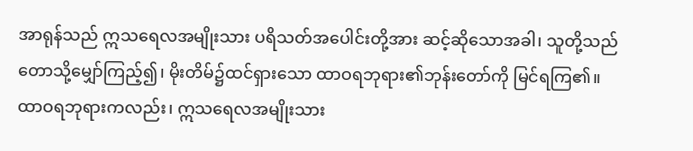အာရုန်သည် ဣသရေလအမျိုးသား ပရိသတ်အပေါင်းတို့အား ဆင့်ဆိုသောအခါ၊ သူတို့သည် တောသို့မျှော်ကြည့်၍၊ မိုးတိမ်၌ထင်ရှားသော ထာဝရဘုရား၏ဘုန်းတော်ကို မြင်ရကြ၏။
ထာဝရဘုရားကလည်း၊ ဣသရေလအမျိုးသား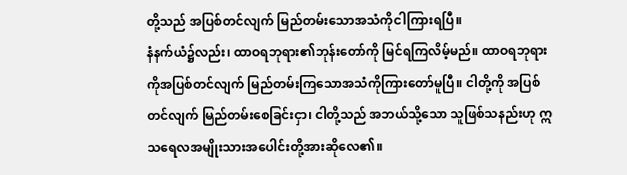တို့သည် အပြစ်တင်လျက် မြည်တမ်းသောအသံကိုငါကြားရပြီ။
နံနက်ယံ၌လည်း၊ ထာဝရဘုရား၏ဘုန်းတော်ကို မြင်ရကြလိမ့်မည်။ ထာဝရဘုရားကိုအပြစ်တင်လျက် မြည်တမ်းကြသောအသံကိုကြားတော်မူပြီ။ ငါတို့ကို အပြစ်တင်လျက် မြည်တမ်းစေခြင်းငှာ၊ ငါတို့သည် အဘယ်သို့သော သူဖြစ်သနည်းဟု ဣသရေလအမျိုးသားအပေါင်းတို့အားဆိုလေ၏။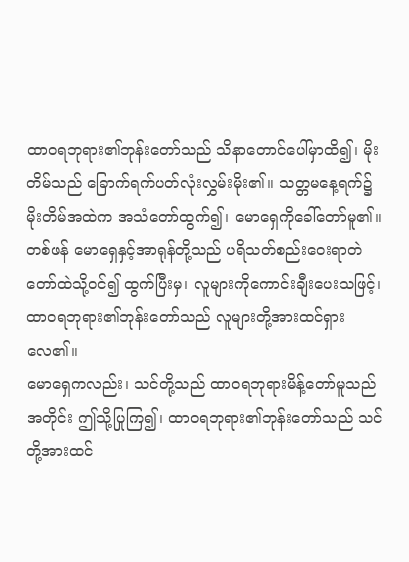ထာဝရဘုရား၏ဘုန်းတော်သည် သိနာတောင်ပေါ်မှာထိ၍၊ မိုးတိမ်သည် ခြောက်ရက်ပတ်လုံးလွှမ်းမိုး၏။ သတ္တမနေ့ရက်၌ မိုးတိမ်အထဲက အသံတော်ထွက်၍၊ မောရှေကိုခေါ်တော်မူ၏။
တစ်ဖန် မောရှေနှင့်အာရုန်တို့သည် ပရိသတ်စည်းဝေးရာတဲတော်ထဲသို့ဝင်၍ ထွက်ပြီးမှ၊ လူများကိုကောင်းချီးပေးသဖြင့်၊ ထာဝရဘုရား၏ဘုန်းတော်သည် လူများတို့အားထင်ရှားလေ၏။
မောရှေကလည်း၊ သင်တို့သည် ထာဝရဘုရားမိန့်တော်မူသည်အတိုင်း ဤသို့ပြုကြ၍၊ ထာဝရဘုရား၏ဘုန်းတော်သည် သင်တို့အားထင်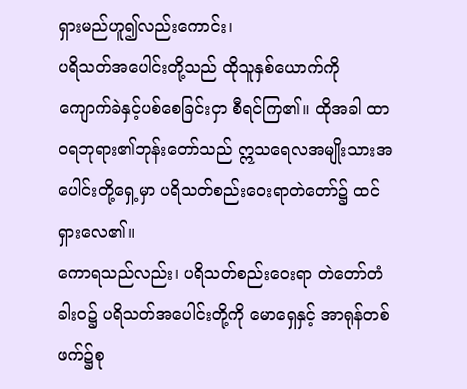ရှားမည်ဟူ၍လည်းကောင်း၊
ပရိသတ်အပေါင်းတို့သည် ထိုသူနှစ်ယောက်ကို ကျောက်ခဲနှင့်ပစ်စေခြင်းငှာ စီရင်ကြ၏။ ထိုအခါ ထာဝရဘုရား၏ဘုန်းတော်သည် ဣသရေလအမျိုးသားအပေါင်းတို့ရှေ့မှာ ပရိသတ်စည်းဝေးရာတဲတော်၌ ထင်ရှားလေ၏။
ကောရသည်လည်း၊ ပရိသတ်စည်းဝေးရာ တဲတော်တံခါးဝ၌ ပရိသတ်အပေါင်းတို့ကို မောရှေနှင့် အာရုန်တစ်ဖက်၌စု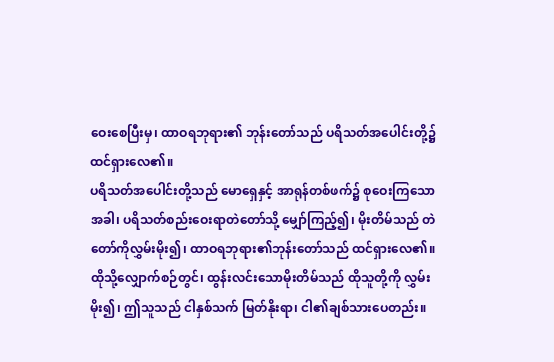ဝေးစေပြီးမှ၊ ထာဝရဘုရား၏ ဘုန်းတော်သည် ပရိသတ်အပေါင်းတို့၌ ထင်ရှားလေ၏။
ပရိသတ်အပေါင်းတို့သည် မောရှေနှင့် အာရုန်တစ်ဖက်၌ စုဝေးကြသောအခါ၊ ပရိသတ်စည်းဝေးရာတဲတော်သို့ မျှော်ကြည့်၍၊ မိုးတိမ်သည် တဲတော်ကိုလွှမ်းမိုး၍၊ ထာဝရဘုရား၏ဘုန်းတော်သည် ထင်ရှားလေ၏။
ထိုသို့လျှောက်စဉ်တွင်၊ ထွန်းလင်းသောမိုးတိမ်သည် ထိုသူတို့ကို လွှမ်းမိုး၍၊ ဤသူသည် ငါနှစ်သက် မြတ်နိုးရာ၊ ငါ၏ချစ်သားပေတည်း။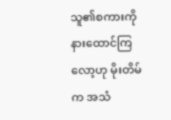သူ၏စကားကို နားထောင်ကြလော့ဟု မိုးတိမ်က အသံ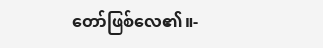တော်ဖြစ်လေ၏။-